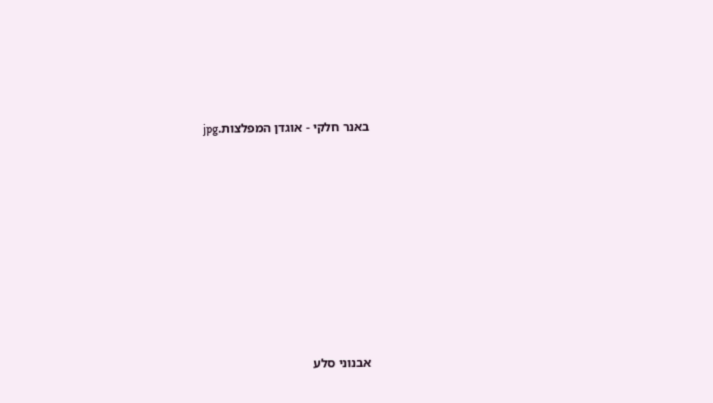באנר חלקי - אוגדן המפלצות.jpg









אבנוני סלע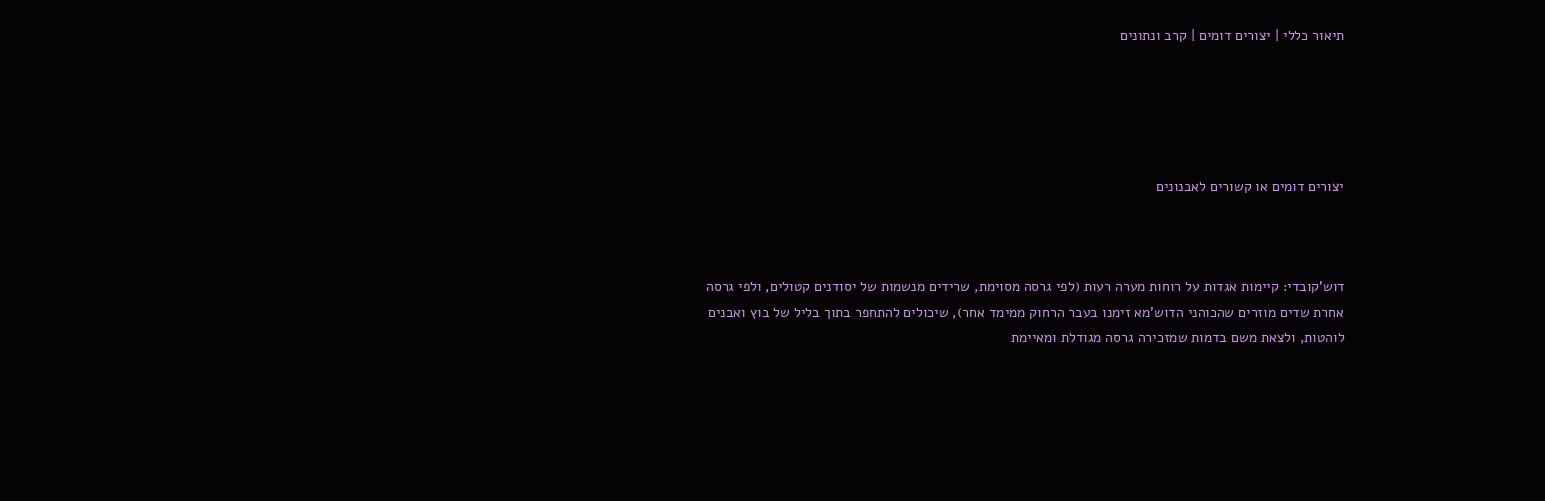תיאור כללי | יצורים דומים | קרב ונתונים





יצורים דומים או קשורים לאבנונים



דוש'קובדי: קיימות אגדות על רוחות מערה רעות (לפי גרסה מסוימת, שרידים מנשמות של יסודנים קטולים, ולפי גרסה אחרת שדים מוזרים שהכוהני הדוש'מא זימנו בעבר הרחוק ממימד אחר), שיכולים להתחפר בתוך בליל של בוץ ואבנים לוהטות, ולצאת משם בדמות שמזכירה גרסה מגודלת ומאיימת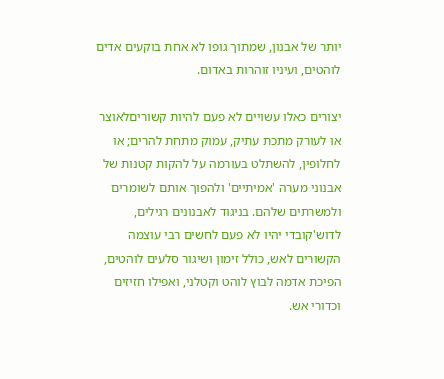יותר של אבנון, שמתוך גופו לא אחת בוקעים אדים לוהטים, ועיניו זוהרות באדום.

יצורים כאלו עשויים לא פעם להיות קשוריםלאוצר או לעורק מתכת עתיק, עמוק מתחת להרים; או לחלופין, להשתלט בעורמה על להקות קטנות של אבנוני מערה 'אמיתיים' ולהפוך אותם לשומרים ולמשרתים שלהם. בניגוד לאבנונים רגילים, לדוש'קובדי יהיו לא פעם לחשים רבי עוצמה הקשורים לאש, כולל זימון ושיגור סלעים לוהטים, הפיכת אדמה לבוץ לוהט וקטלני, ואפילו חזיזים וכדורי אש.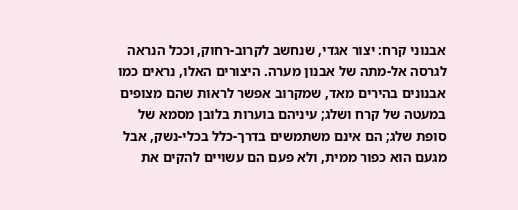אבנוני קרח: יצור אגדי, שנחשב לקרוב-רחוק, וככל הנראה לגרסה אל-מתה של אבנון מערה. היצורים האלו, נראים כמו אבנונים בהירים מאד, שמקרוב אפשר לראות שהם מצופים במעטה של קרח ושלג; עיניהם בוערות בלובן מסמא של סופת שלג; הם אינם משתמשים בדרך-כלל בכלי-נשק, אבל מגעם הוא כפור ממית, ולא פעם הם עשויים להקים את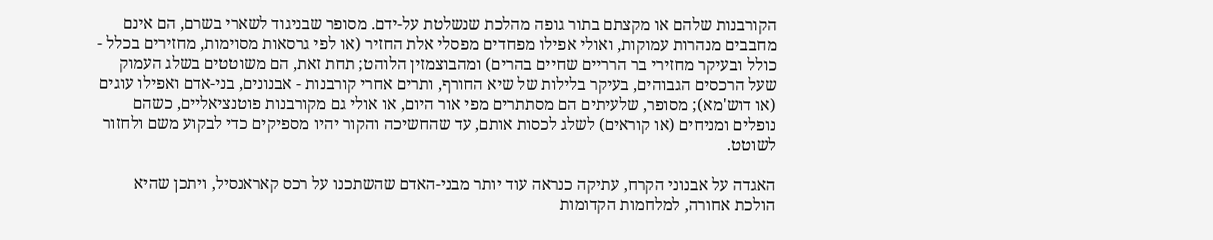הקורבנות שלהם או מקצתם בתור גופה מהלכת שנשלטת על-ידם. מסופר שבניגוד לשארי בשרם, הם אינם מחבבים מנהרות עמוקות, ואולי אפילו מפחדים מפסלי אלת החזיר (או לפי גרסאות מסוימות, מחזירים בכלל - כולל ובעיקר מחזירי בר הרריים שחיים בהרים) ומהבוצמזין הלוהט; תחת זאת, הם משוטטים בשלג העמוק שעל הרכסים הגבוהים, בעיקר בלילות של שיא החורף, ותרים אחרי קורבנות - אבנונים, בני-אדם ואפילו עוגים (או דוש'מא); מסופר, שלעיתים הם מסתתרים מפי אור היום, או אולי גם מקורבנות פוטנציאליים, כשהם נופלים ומניחים (או קוראים) לשלג לכסות אותם, עד שהחשיכה והקור יהיו מספיקים כדי לבקוע משם ולחזור לשוטט.

האגדה על אבנוני הקרח, עתיקה כנראה עוד יותר מבני-האדם שהשתכנו על רכס קאראנסיל, ויתכן שהיא הולכת אחורה, למלחמות הקדומות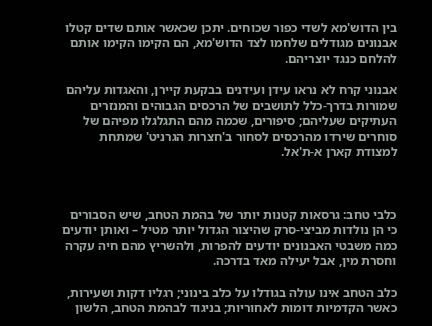בין הדוש'מא לשדי כפור שכוחים. יתכן שכאשר אותם שדים קטלו אבנונים מגודלים שלחמו לצד הדוש'מא, הם הקימו הקימו אותם להלחם כנגד יוצריהם.

אבנוני קרח לא נראו עידן ועידנים בבקעת קיירן, והאגדות עליהם שמורות בדרך-כלל לתושבים של הרכסים הגבוהים והמנזרים העתיקים שעליהם; סיפורים, שכמה מהם התגלגלו מפיהם של סוחרים שירדו מהרכסים לסחור ב'חצרות הגרניט' שמתחת למצודת קארן א-ת'אל.



כלבי טחב: גרסאות קטנות יותר של בהמת הטחב, שיש הסבורים כי הן נולדות מביצי-סרק שהיצור הגדול יותר מטיל – ואותן יודעים כמה משבטי האבנונים יודעים להפרות, ולהשריץ מהם חיה עקרה וחסרת מין, אבל יעילה מאד בדרכה.

כלב הטחב אינו עולה בגודלו על כלב בינוני; רגליו דקות ושעירות, כאשר הקדמיות דומות לאחוריות; בניגוד לבהמת הטחב, הלשון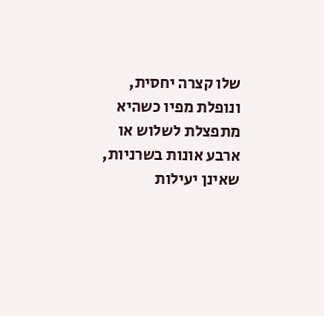שלו קצרה יחסית, ונופלת מפיו כשהיא מתפצלת לשלוש או ארבע אונות בשרניות, שאינן יעילות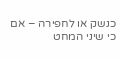כנשק או לחפירה – אם כי שיני המחט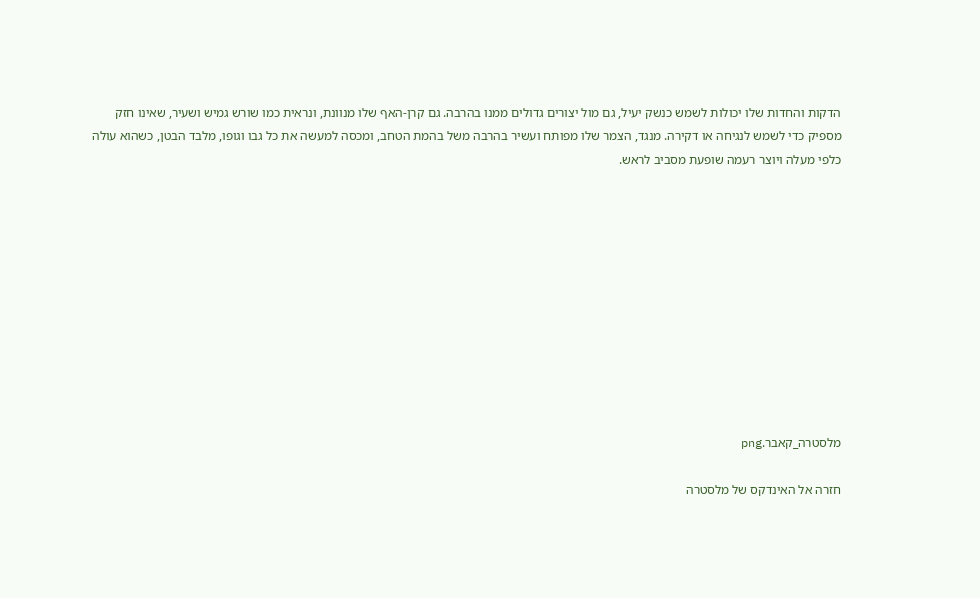הדקות והחדות שלו יכולות לשמש כנשק יעיל, גם מול יצורים גדולים ממנו בהרבה. גם קרן-האף שלו מנוונת, ונראית כמו שורש גמיש ושעיר, שאינו חזק מספיק כדי לשמש לנגיחה או דקירה. מנגד, הצמר שלו מפותח ועשיר בהרבה משל בהמת הטחב, ומכסה למעשה את כל גבו וגופו, מלבד הבטן, כשהוא עולה כלפי מעלה ויוצר רעמה שופעת מסביב לראש.











מלסטרה_קאבר.png

חזרה אל האינדקס של מלסטרה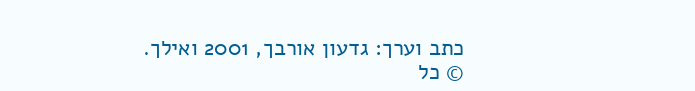כתב וערך: גדעון אורבך, 2001 ואילך.
© כל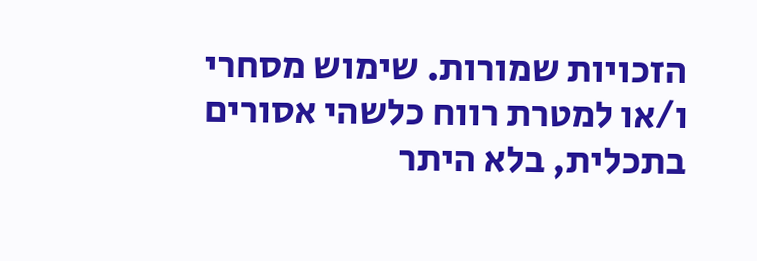הזכויות שמורות. שימוש מסחרי ו/או למטרת רווח כלשהי אסורים בתכלית, בלא היתר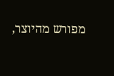מפורש מהיוצר,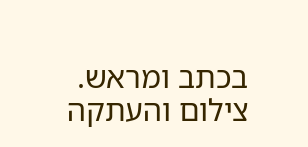בכתב ומראש. צילום והעתקה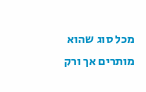מכל סוג שהוא מותרים אך ורק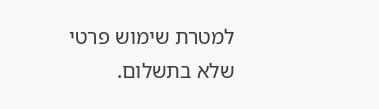למטרת שימוש פרטי שלא בתשלום.